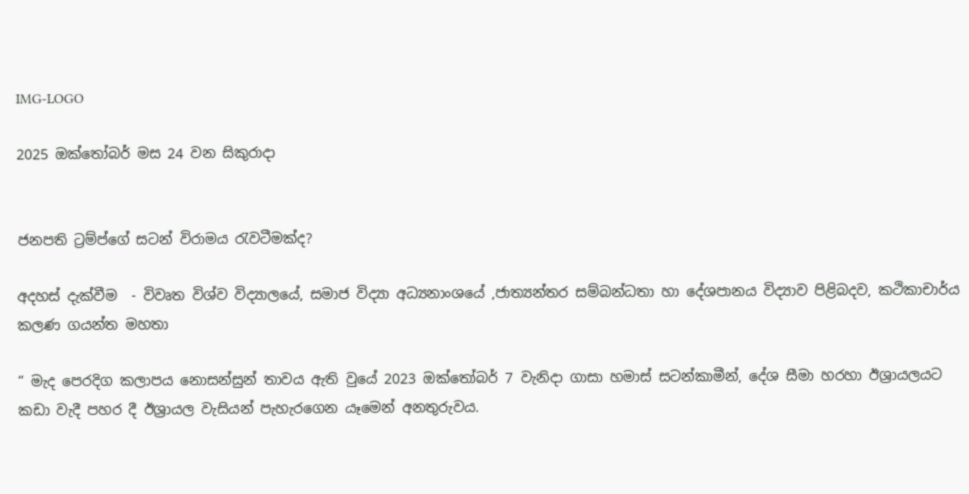IMG-LOGO

2025 ඔක්තෝබර් මස 24 වන සිකුරාදා


ජනපති ට්‍රම්ප්ගේ සටන් විරාමය රැවටීමක්ද?

අදහස් දැක්වීම  - විවෘත විශ්ව විද්‍යාලයේ, සමාජ විද්‍යා අධ්‍යනාංශයේ ,ජාත්‍යන්තර සම්බන්ධතා හා දේශපානය විද්‍යාව පිළිබදව, කථිකාචාර්ය කලණ ගයන්ත මහතා

“ මැද පෙරදිග කලාපය නොසන්සුන් තාවය ඇති වුයේ 2023 ඔක්තෝබර් 7 වැනිදා ගාසා හමාස් සටන්කාමීන්, දේශ සීමා හරහා ඊශ්‍රායලයට කඩා වැදී පහර දී ඊශ්‍රායල වැසියන් පැහැරගෙන යෑමෙන් අනතුරුවය.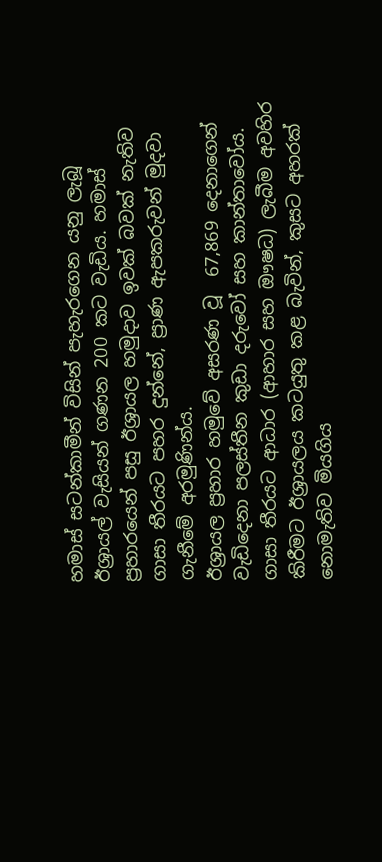හමාස් සටන්කාමීන් විසින් පැහැරගෙන යනු ලැබූ ඊශ්‍රායල් වැසියන් ගණන 200 කට වැඩිය. හමාස් ප්‍රහාරයෙන් පසු ඊශ්‍රායල හමුදාව ඉවක් බවක් නැතිව ගාසා තීරයට පහර දුන්නේ, ප්‍රාණ ඇපකරුවන් මුදවා ගැනීමේ අරමුණින්ය.                                                                                                                                                     ඊශ්‍රායල ප්‍රහාර හමුවේ අසරණ වූ  67,869 දෙනාගෙන් වැඩිදෙනා පලස්තීන කුඩා දරුවෝ සහ කාන්තාවෝය. ගාසා තීරයට ආධාර (ආහාර සහ ඖෂධ) ලැබීම අවහිර කිරීමට ඊශ්‍රායලය කටයුතු කළ බැවින්, කුසට අහරක් නොමැතිව මියගිය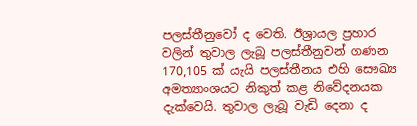පලස්තීනුවෝ ද වෙති. ඊශ්‍රායල ප්‍රහාර වලින් තුවාල ලැබූ පලස්තීනුවන් ගණන 170,105 ක් යැයි පලස්තීනය එහි සෞඛ්‍ය අමත්‍යාංශයට නිකුත් කළ නිවේදනයක දැක්වෙයි. තුවාල ලැබූ වැඩි දෙනා ද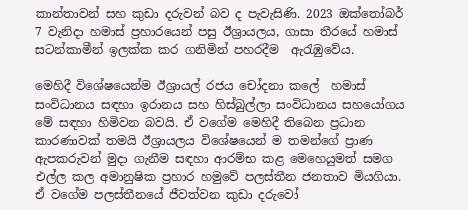කාන්තාවන් සහ කුඩා දරුවන් බව ද පැවැසිණි. 2023 ඔක්තෝබර් 7 වැනිදා හමාස් ප්‍රහාරයෙන් පසු ඊශ්‍රායලය, ගාසා තීරයේ හමාස් සටන්කාමීන් ඉලක්ක කර ගනිමින් පහරදීම  ඇරැඹුවේය.

මෙහිදී විශේෂයෙන්ම ඊශ්‍රායල් රජය චෝදනා කලේ  හමාස් සංවිධානය සඳහා ඉරානය සහ හිස්බුල්ලා සංවිධානය සහයෝගය මේ සඳහා හිමිවන බවයි. ඒ වගේම මෙහිදී තිබෙන ප්‍රධාන කාරණාවක් තමයි ඊශ්‍රායලය විශේෂයෙන් ම තමන්ගේ ප්‍රාණ ඇපකරුවන් මුදා ගැනීම සඳහා ආරම්භ කළ මෙහෙයුමත් සමග එල්ල කල අමානුෂික ප්‍රහාර හමුවේ පලස්තීන ජනතාව මියගියා. ඒ වගේම පලස්තීනයේ ජීවත්වන කුඩා දරුවෝ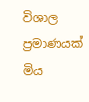විශාල ප්‍රමාණයක් මිය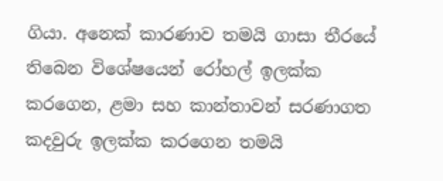ගියා. අනෙක් කාරණාව තමයි ගාසා තීරයේ තිබෙන විශේෂයෙන් රෝහල් ඉලක්ක කරගෙන, ළමා සහ කාන්තාවන් සරණාගත කදවුරු ඉලක්ක කරගෙන තමයි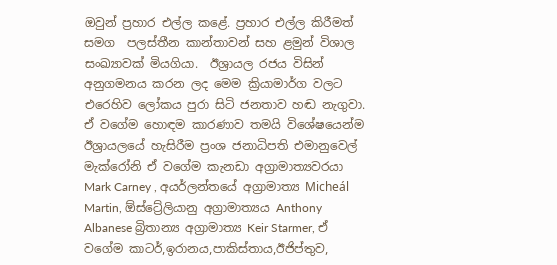ඔවුන් ප්‍රහාර එල්ල කළේ. ප්‍රහාර එල්ල කිරීමත් සමග  පලස්තීන කාන්තාවන් සහ ළමුන් විශාල සංඛ්‍යාවක් මියගියා.  ඊශ්‍රායල රජය විසින් අනුගමනය කරන ලද මෙම ක්‍රියාමාර්ග වලට එරෙහිව ලෝකය පුරා සිටි ජනතාව හඬ නැගුවා. ඒ වගේම හොඳම කාරණාව තමයි විශේෂයෙන්ම ඊශ්‍රායලයේ හැසිරීම ප්‍රංශ ජනාධිපති එමානුවෙල් මැක්රෝනි ඒ වගේම කැනඩා අග්‍රාමාත්‍යවරයා Mark Carney , අයර්ලන්තයේ අග්‍රාමාත්‍ය Micheál Martin, ඕස්ට්‍රේලියානු අග්‍රාමාත්‍යය Anthony Albanese බ්‍රිතාන්‍ය අග්‍රාමාත්‍ය Keir Starmer, ඒ වගේම කාටර්,ඉරානය,පාකිස්තාය,ඊජිප්තුව,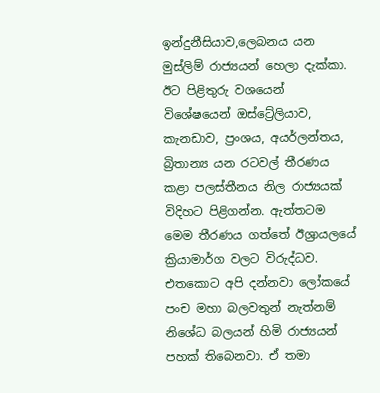ඉන්දුනීසියාව,ලෙබනය යන මුස්ලිම් රාජ්‍යයන් හෙලා දැක්කා. ඊට පිළිතුරු වශයෙන් විශේෂයෙන් ඔස්ට්‍රේලියාව, කැනඩාව, ප්‍රංශය, අයර්ලන්තය, බ්‍රිතාන්‍ය යන රටවල් තීරණය කළා පලස්තීනය නිල රාජ්‍යයක් විදිහට පිළිගන්න. ඇත්තටම මෙම තීරණය ගත්තේ ඊශ්‍රායලයේ ක්‍රියාමාර්ග වලට විරුද්ධව. එතකොට අපි දන්නවා ලෝකයේ පංච මහා බලවතුන් නැත්නම් නිශේධ බලයන් හිමි රාජ්‍යයන් පහක් තිබෙනවා. ඒ තමා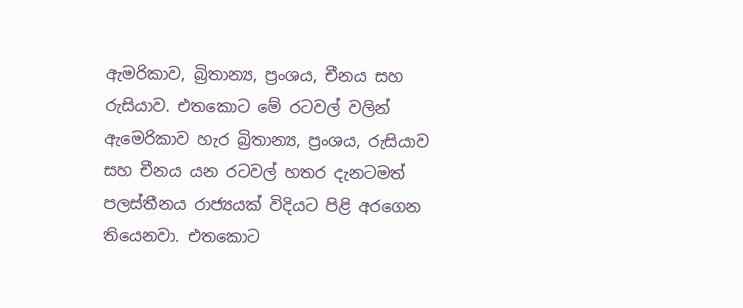ඇමරිකාව, බ්‍රිතාන්‍ය, ප්‍රංශය, චීනය සහ රුසියාව. එතකොට මේ රටවල් වලින් ඇමෙරිකාව හැර බ්‍රිතාන්‍ය, ප්‍රංශය, රුසියාව සහ චීනය යන රටවල් හතර දැනටමත් පලස්තීනය රාජ්‍යයක් විදියට පිළි අරගෙන තියෙනවා. එතකොට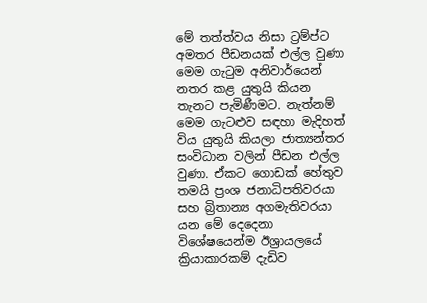මේ තත්ත්වය නිසා ට්‍රම්ප්ට අමතර පීඩනයක් එල්ල වුණා මෙම ගැටුම අනිවාර්යෙන් නතර කළ යුතුයි කියන තැනට පැමිණීමට. නැත්නම් මෙම ගැටළුව සඳහා මැදිහත් විය යුතුයි කියලා ජාත්‍යන්තර සංවිධාන වලින් පීඩන එල්ල වුණා. ඒකට ගොඩක් හේතුව තමයි ප්‍රංශ ජනාධිපතිවරයා සහ බ්‍රිතාන්‍ය අගමැතිවරයා යන මේ දෙදෙනා විශේෂයෙන්ම ඊශ්‍රායලයේ ක්‍රියාකාරකම් දැඩිව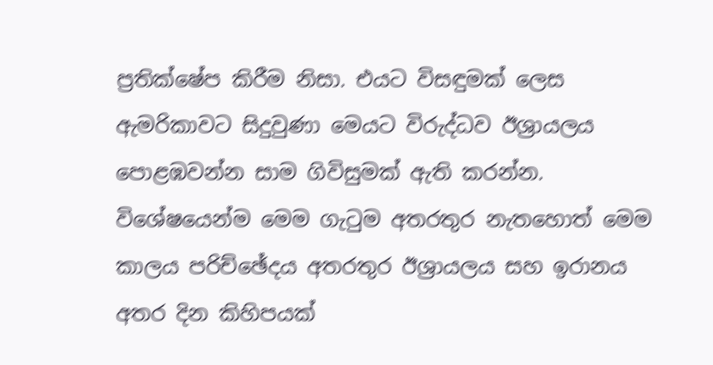ප්‍රතික්ෂේප කිරීම නිසා. එයට විසඳුමක් ලෙස ඇමරිකාවට සිදුවුණා මෙයට විරුද්ධව ඊශ්‍රායලය පොළඹවන්න සාම ගිවිසුමක් ඇති කරන්න. විශේෂයෙන්ම මෙම ගැටුම අතරතුර නැතහොත් මෙම කාලය පරිච්ඡේදය අතරතුර ඊශ්‍රායලය සහ ඉරානය අතර දින කිහිපයක්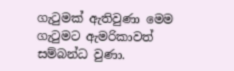ගැටුමක් ඇතිවුණා මෙම ගැටුමට ඇමරිකාවත් සම්බන්ධ වුණා.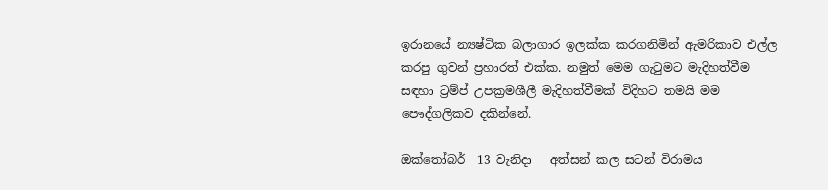ඉරානයේ න්‍යෂ්ටික බලාගාර ඉලක්ක කරගනිමින් ඇමරිකාව එල්ල කරපු ගුවන් ප්‍රහාරත් එක්ක. නමුත් මෙම ගැටුමට මැදිහත්වීම සඳහා ට්‍රම්ප් උපක්‍රමශීලී මැදිහත්වීමක් විදිහට තමයි මම පෞද්ගලිකව දකින්නේ.

ඔක්තෝබර්  13 වැනිදා   අත්සන් කල සටන් විරාමය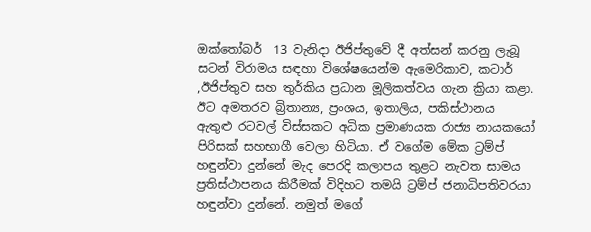ඔක්තෝබර්  13 වැනිදා ඊජිප්තුවේ දී අත්සන් කරනු ලැබූ සටන් විරාමය සඳහා විශේෂයෙන්ම ඇමෙරිකාව, කටාර් ,ඊජිප්තුව සහ තුර්කිය ප්‍රධාන මූලිකත්වය ගැන ක්‍රියා කළා. ඊට අමතරව බ්‍රිතාන්‍ය, ප්‍රංශය, ඉතාලිය, පකිස්ථානය ඇතුළු රටවල් විස්සකට අධික ප්‍රමාණයක රාජ්‍ය නායකයෝ පිරිසක් සහභාගී වෙලා හිටියා. ඒ වගේම මේක ට්‍රම්ප් හඳුන්වා දුන්නේ මැද පෙරදි කලාපය තුළට නැවත සාමය ප්‍රතිස්ථාපනය කිරීමක් විදිහට තමයි ට්‍රම්ප් ජනාධිපතිවරයා හඳුන්වා දුන්නේ. නමුත් මගේ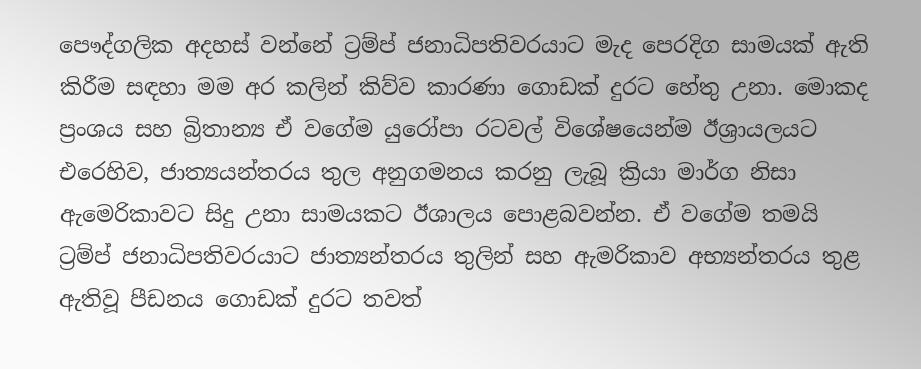පෞද්ගලික අදහස් වන්නේ ට්‍රම්ප් ජනාධිපතිවරයාට මැද පෙරදිග සාමයක් ඇති කිරීම සඳහා මම අර කලින් කිව්ව කාරණා ගොඩක් දුරට හේතු උනා. මොකද ප්‍රංශය සහ බ්‍රිතාන්‍ය ඒ වගේම යුරෝපා රටවල් විශේෂයෙන්ම ඊශ්‍රායලයට එරෙහිව, ජාත්‍යයන්තරය තුල අනුගමනය කරනු ලැබූ ක්‍රියා මාර්ග නිසා ඇමෙරිකාවට සිදු උනා සාමයකට ඊශාලය පොළබවන්න. ඒ වගේම තමයි ට්‍රම්ප් ජනාධිපතිවරයාට ජාත්‍යන්තරය තුලින් සහ ඇමරිකාව අභ්‍යන්තරය තුළ ඇතිවූ පීඩනය ගොඩක් දුරට තවත්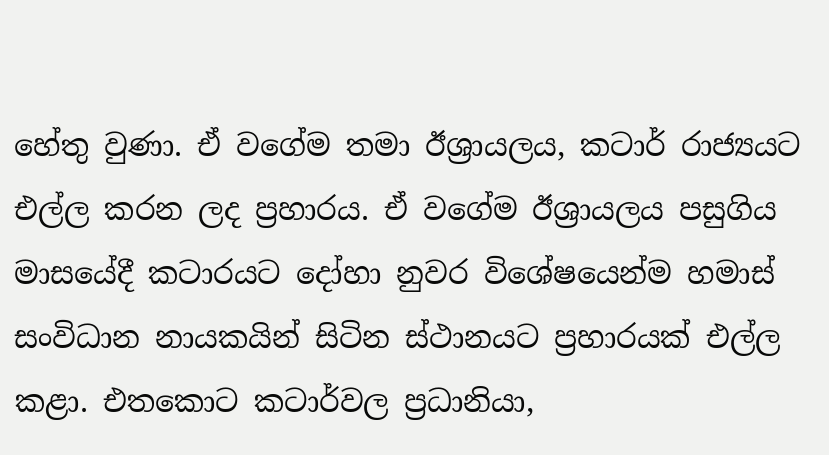හේතු වුණා. ඒ වගේම තමා ඊශ්‍රායලය, කටාර් රාජ්‍යයට එල්ල කරන ලද ප්‍රහාරය. ඒ වගේම ඊශ්‍රායලය පසුගිය මාසයේදී කටාරයට දෝහා නුවර විශේෂයෙන්ම හමාස් සංවිධාන නායකයින් සිටින ස්ථානයට ප්‍රහාරයක් එල්ල කළා. එතකොට කටාර්වල ප්‍රධානියා,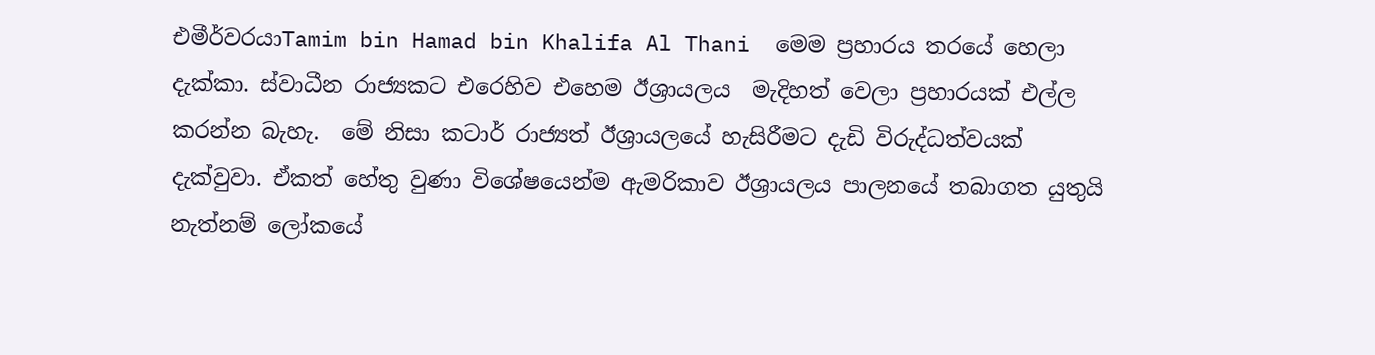එමීර්වරයාTamim bin Hamad bin Khalifa Al Thani  මෙම ප්‍රහාරය තරයේ හෙලා දැක්කා. ස්වාධීන රාජ්‍යකට එරෙහිව එහෙම ඊශ්‍රායලය  මැදිහත් වෙලා ප්‍රහාරයක් එල්ල කරන්න බැහැ.  මේ නිසා කටාර් රාජ්‍යත් ඊශ්‍රායලයේ හැසිරීමට දැඩි විරුද්ධත්වයක් දැක්වුවා. ඒකත් හේතු වුණා විශේෂයෙන්ම ඇමරිකාව ඊශ්‍රායලය පාලනයේ තබාගත යුතුයි නැත්නම් ලෝකයේ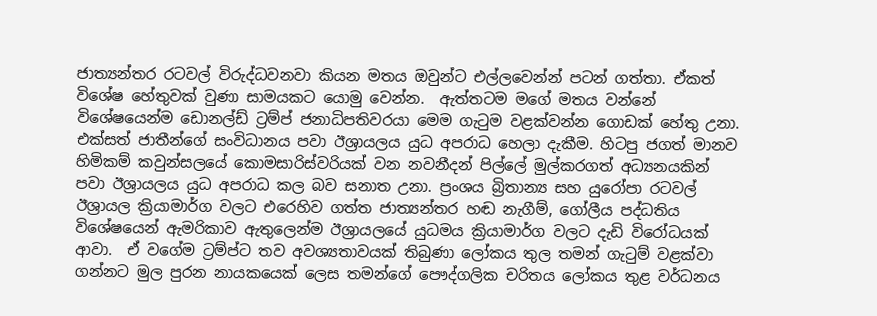ජාත්‍යන්තර රටවල් විරුද්ධවනවා කියන මතය ඔවුන්ට එල්ලවෙන්න් පටන් ගත්තා. ඒකත් විශේෂ හේතුවක් වුණා සාමයකට යොමු වෙන්න.  ඇත්තටම මගේ මතය වන්නේ විශේෂයෙන්ම ඩොනල්ඩ් ට්‍රම්ප් ජනාධිපතිවරයා මෙම ගැටුම වළක්වන්න ගොඩක් හේතු උනා. එක්සත් ජාතීන්ගේ සංවිධානය පවා ඊශ්‍රායලය යුධ අපරාධ හෙලා දැකීම. හිටපු ජගත් මානව හිමිකම් කවුන්සලයේ කොමසාරිස්වරියක් වන නවනීදන් පිල්ලේ මුල්කරගත් අධ්‍යනයකින් පවා ඊශ්‍රායලය යුධ අපරාධ කල බව සනාත උනා. ප්‍රංශය බ්‍රිතාන්‍ය සහ යුරෝපා රටවල් ඊශ්‍රායල ක්‍රියාමාර්ග වලට එරෙහිව ගත්ත ජාත්‍යන්තර හඬ නැගීම්, ගෝලීය පද්ධතිය විශේෂයෙන් ඇමරිකාව ඇතුලෙන්ම ඊශ්‍රායලයේ යුධමය ක්‍රියාමාර්ග වලට දැඩි විරෝධයක් ආවා.  ඒ වගේම ට්‍රම්ප්ට තව අවශ්‍යතාවයක් තිබුණා ලෝකය තුල තමන් ගැටුම් වළක්වා ගන්නට මුල පුරන නායකයෙක් ලෙස තමන්ගේ පෞද්ගලික චරිතය ලෝකය තුළ වර්ධනය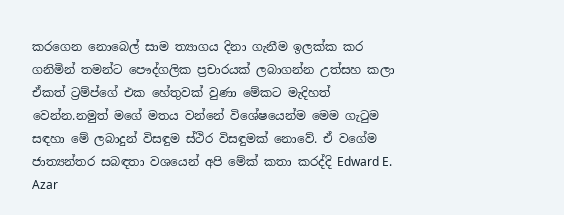කරගෙන නොබෙල් සාම ත්‍යාගය දිනා ගැනීම ඉලක්ක කර ගනිමින් තමන්ට පෞද්ගලික ප්‍රචාරයක් ලබාගන්න උත්සහ කලා ඒකත් ට්‍රම්ප්ගේ එක හේතුවක් වුණා මේකට මැදිහත් වෙන්න.නමුත් මගේ මතය වන්නේ විශේෂයෙන්ම මෙම ගැටුම සඳහා මේ ලබාදුන් විසඳුම ස්ථිර විසඳුමක් නොවේ. ඒ වගේම ජාත්‍යන්තර සබඳතා වශයෙන් අපි මේක් කතා කරද්දි Edward E. Azar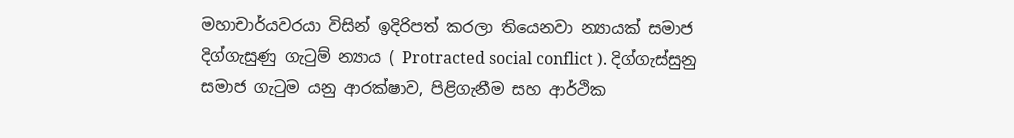මහාචාර්යවරයා විසින් ඉදිරිපත් කරලා තියෙනවා න්‍යායක් සමාජ දිග්ගැසුණු ගැටුම් න්‍යාය ( Protracted social conflict ). දිග්ගැස්සුනු සමාජ ගැටුම යනු ආරක්ෂාව, පිළිගැනීම සහ ආර්ථික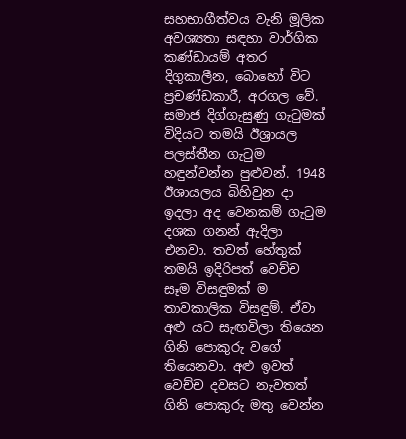සහභාගීත්වය වැනි මූලික අවශ්‍යතා සඳහා වාර්ගික කණ්ඩායම් අතර දිගුකාලීන, බොහෝ විට ප්‍රචණ්ඩකාරී, අරගල වේ. සමාජ දිග්ගැසුණු ගැටුමක් විදියට තමයි ඊශ්‍රායල පලස්තීන ගැටුම හඳුන්වන්න පුළුවන්. 1948 ඊශායලය බිහිවුන දා ඉදලා අද වෙනකම් ගැටුම දශක ගනන් ඇදිලා එනවා. තවත් හේතුක් තමයි ඉදිරිපත් වෙච්ච සෑම විසඳුමක් ම තාවකාලික විසඳුම්. ඒවා  අළු යට සැඟවිලා තියෙන ගිනි පොකුරු වගේ තියෙනවා. අළු ඉවත් වෙච්ච දවසට නැවතත් ගිනි පොකුරු මතු වෙන්න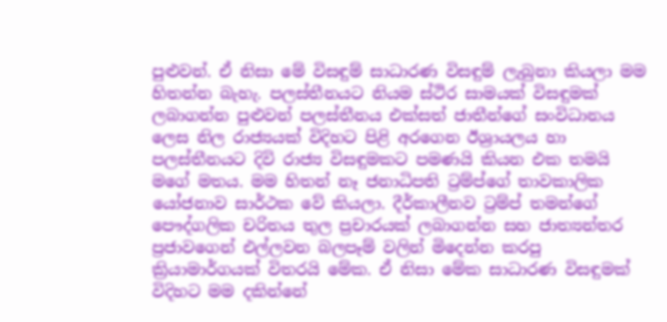පුළුවන්. ඒ නිසා මේ විසඳුම් සාධාරණ විසඳුම් ලැබුනා කියලා මම හිතන්න බැහැ. පලස්තීනයට නියම ස්ථිර සාමයක් විසඳුමක් ලබාගන්න පුළුවන් පලස්තීනය එක්සත් ජාතීන්ගේ සංවිධානය ලෙස නිල රාජ්‍යයක් විදිහට පිළි අරගෙන ඊශ්‍රායලය හා පලස්තීනයට දිවි රාජ්‍ය විසඳුමකට පමණයි කියන එක තමයි මගේ මතය. මම හිතන් නෑ ජනාධිපති ට්‍රම්ප්ගේ තාවකාලික යෝජනාව සාර්ථක වේ කියලා. දීර්කාලීනව ට්‍රම්ප් තමන්ගේ පෞද්ගලික චරිතය තුල ප්‍රචාරයක් ලබාගන්න සහ ජාත්‍යන්තර ප්‍රජාවගෙන් එල්ලවන බලපෑම් වලින් මිදෙන්න කරපු ක්‍රියාමාර්ගයක් විතරයි මේක. ඒ නිසා මේක සාධාරණ විසඳුමක් විදිහට මම දකින්නේ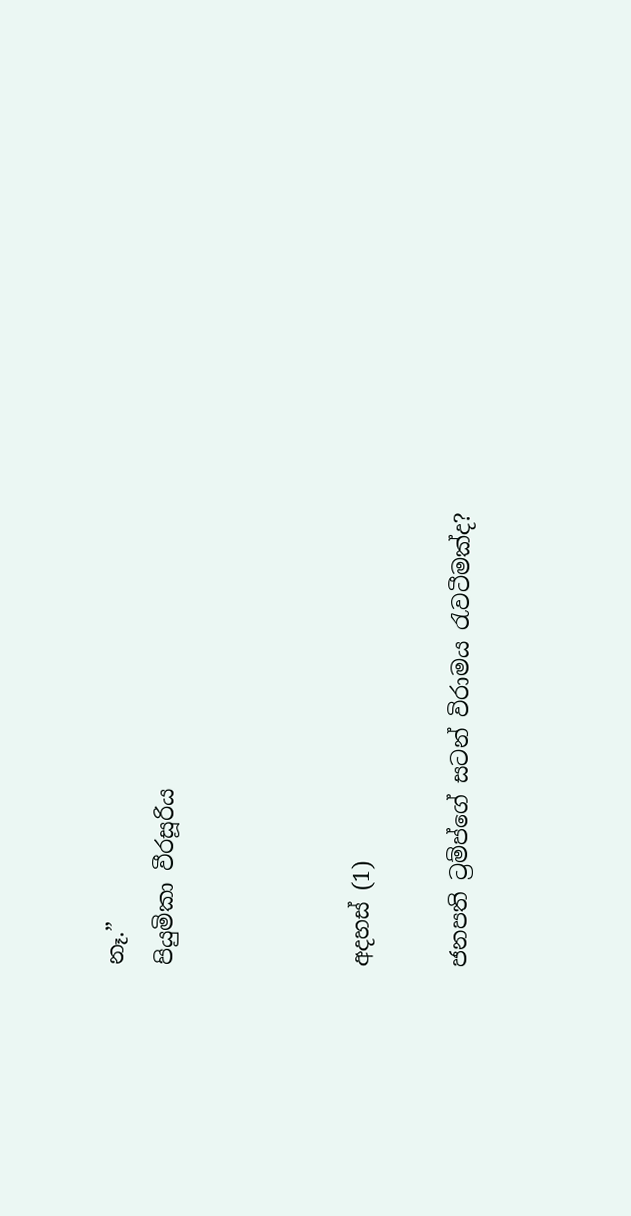නෑ.”                                                                                                                                                                                                                                                          පියුමිකා වීරසූරිය



අදහස් (1)

ජනපති ට්‍රම්ප්ගේ සටන් විරාමය රැවටීමක්ද?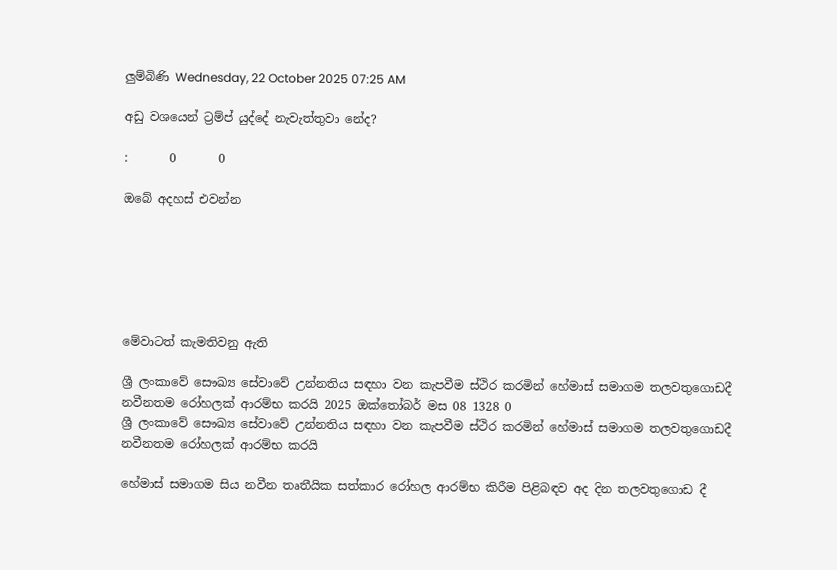ලුම්බිණි Wednesday, 22 October 2025 07:25 AM

අඩු වශයෙන් ට්‍රම්ප් යුද්දේ නැවැත්තුවා නේද?

:       0       0

ඔබේ අදහස් එවන්න






මේවාටත් කැමතිවනු ඇති

ශ්‍රී ලංකාවේ සෞඛ්‍ය සේවාවේ උන්නතිය සඳහා වන කැපවීම ස්ථිර කරමින් හේමාස් සමාගම තලවතුගොඩදී නවීනතම රෝහලක් ආරම්භ කරයි 2025 ඔක්තෝබර් මස 08 1328 0
ශ්‍රී ලංකාවේ සෞඛ්‍ය සේවාවේ උන්නතිය සඳහා වන කැපවීම ස්ථිර කරමින් හේමාස් සමාගම තලවතුගොඩදී නවීනතම රෝහලක් ආරම්භ කරයි

හේමාස් සමාගම සිය නවීන තෘතීයික සත්කාර රෝහල ආරම්භ කිරීම පිළිබඳව අද දින තලවතුගොඩ දී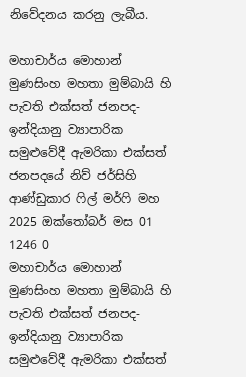නිවේදනය කරනු ලැබීය.

මහාචාර්ය මොහාන් මුණසිංහ මහතා මුම්බායි හි පැවති එක්සත් ජනපද-ඉන්දියානු ව්‍යාපාරික සමුළුවේදී ඇමරිකා එක්සත් ජනපදයේ නිව් ජර්සිහි ආණ්ඩුකාර ෆිල් මර්ෆි මහ 2025 ඔක්තෝබර් මස 01 1246 0
මහාචාර්ය මොහාන් මුණසිංහ මහතා මුම්බායි හි පැවති එක්සත් ජනපද-ඉන්දියානු ව්‍යාපාරික සමුළුවේදී ඇමරිකා එක්සත්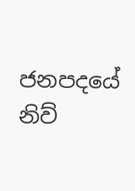ජනපදයේ නිව්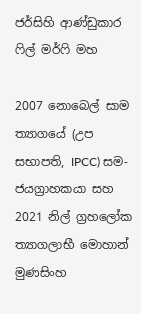ජර්සිහි ආණ්ඩුකාර ෆිල් මර්ෆි මහ

2007 නොබෙල් සාම ත්‍යාගයේ (උප සභාපති, IPCC) සම-ජයග්‍රාහකයා සහ 2021 නිල් ග්‍රහලෝක ත්‍යාගලාභී මොහාන් මුණසිංහ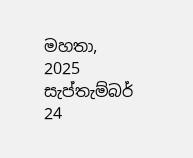මහතා, 2025 සැප්තැම්බර් 24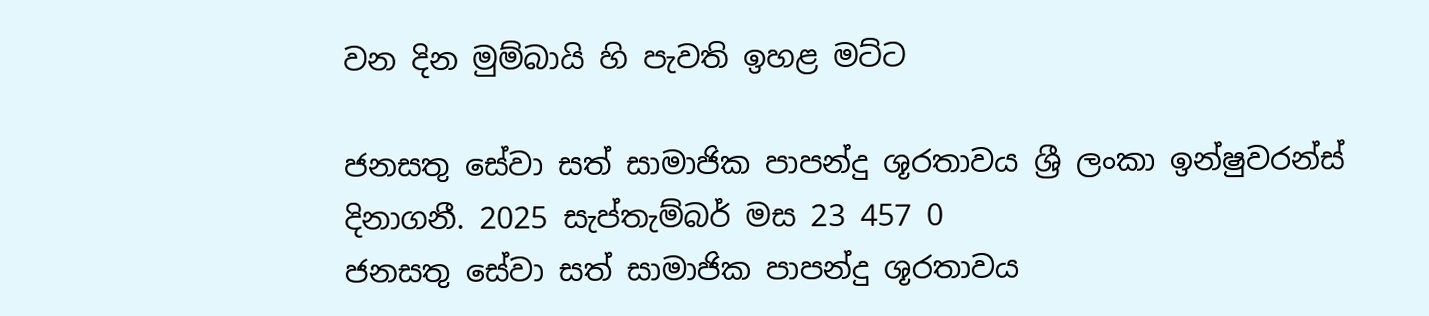වන දින මුම්බායි හි පැවති ඉහළ මට්ට

ජනසතු සේවා සත් සාමාජික පාපන්දු ශූරතාවය ශ්‍රී ලංකා ඉන්ෂුවරන්ස් දිනාගනී. 2025 සැප්තැම්බර් මස 23 457 0
ජනසතු සේවා සත් සාමාජික පාපන්දු ශූරතාවය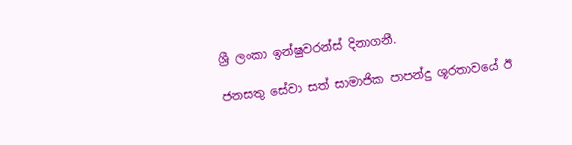ශ්‍රී ලංකා ඉන්ෂුවරන්ස් දිනාගනී.

ජනසතු සේවා සත් සාමාජික පාපන්දු ශූරතාවයේ ඊ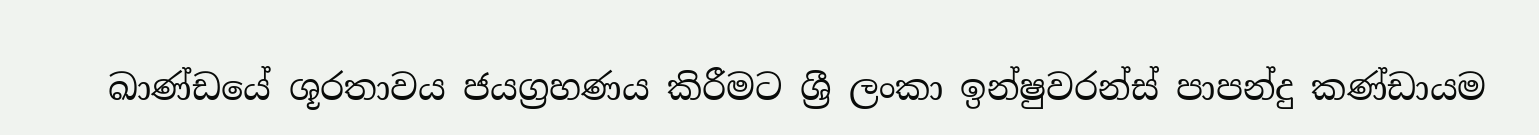ඛාණ්ඩයේ ශූරතාවය ජයග්‍රහණය කිරීමට ශ්‍රී ලංකා ඉන්ෂුවරන්ස් පාපන්දු කණ්ඩායම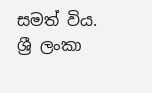සමත් විය. ශ්‍රී ලංකා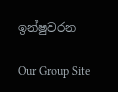ඉන්ෂුවරන

Our Group Site